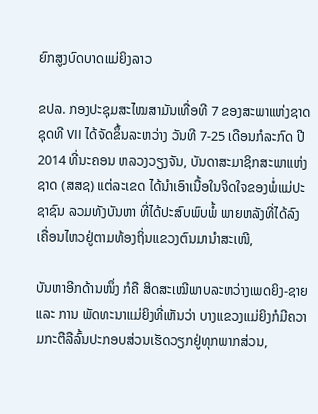ຍົກສູງບົດບາດແມ່ຍິງລາວ

ຂປລ. ກອງປະຊຸມສະໄໝສາມັນເທື່ອທີ 7 ຂອງສະພາແຫ່ງຊາດຊຸດທີ VII ໄດ້ຈັດຂຶ້ນລະຫວ່າງ ວັນທີ 7-25 ເດືອນກໍລະກົດ ປີ 2014 ທີ່ນະຄອນ ຫລວງວຽງຈັນ, ບັນດາສະມາຊິກສະພາແຫ່ງຊາດ (ສສຊ) ແຕ່ລະເຂດ ໄດ້ນຳເອົາເນື້ອໃນຈິດໃຈຂອງພໍ່ແມ່ປະຊາຊົນ ລວມທັງບັນຫາ ທີ່ໄດ້ປະສົບພົບພໍ້ ພາຍຫລັງທີ່ໄດ້ລົງເຄື່ອນໄຫວຢູ່ຕາມທ້ອງຖິ່ນແຂວງຕົນມານຳສະເໜີ,

ບັນຫາອີກດ້ານໜຶ່ງ ກໍຄື ສິດສະເໝີພາບລະຫວ່າງເພດຍິງ-ຊາຍ ແລະ ການ ພັດທະນາແມ່ຍິງທີ່ເຫັນວ່າ ບາງແຂວງແມ່ຍິງກໍມີຄວາມກະຕືລືລົ້ນປະກອບສ່ວນເຮັດວຽກຢູ່ທຸກພາກສ່ວນ,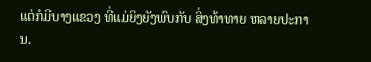ແຕ່ກໍມີບາງແຂວງ ທີ່ແມ່ຍິງຍັງພົບກັບ ສິ່ງທ້າທາຍ ຫລາຍປະການ.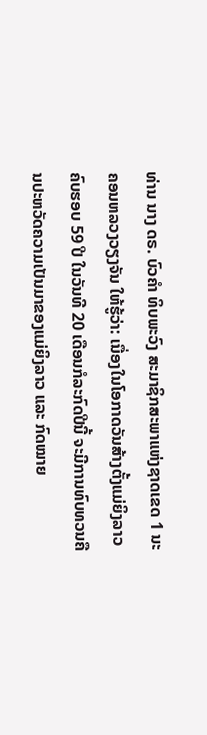ທ່ານ ນາງ ດຣ. ບົວຄຳ ທິບພະວົງ ສະມາຊິກສະພາແຫ່ງຊາດເຂດ 1 ນະຄອນຫລວງວຽງຈັນ ໃຫ້ຮູ້ວ່າ: ເນື່ອງໃນໂອກາດວັນສ້າງຕັ້ງແມ່ຍິງລາວ ຄົບຮອບ 59 ປີ ໃນວັນທີ 20 ເດືອນກໍລະກົດປີນີ້ ຈະມີການທົບທວນຄືນປະຫວັດຄວາມເປັນມາຂອງແມ່ຍິງລາວ ແລະ ກົດໝາຍ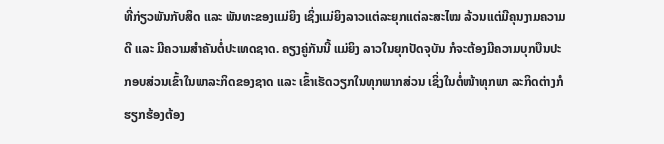ທີ່ກ່ຽວພັນກັບສິດ ແລະ ພັນທະຂອງແມ່ຍິງ ເຊິ່ງແມ່ຍິງລາວແຕ່ລະຍຸກແຕ່ລະສະໄໝ ລ້ວນແຕ່ມີຄຸນງາມຄວາມດີ ແລະ ມີຄວາມສຳຄັນຕໍ່ປະເທດຊາດ. ຄຽງຄູ່ກັນນີ້ ແມ່ຍິງ ລາວໃນຍຸກປັດຈຸບັນ ກໍຈະຕ້ອງມີຄວາມບຸກບືນປະກອບສ່ວນເຂົ້າໃນພາລະກິດຂອງຊາດ ແລະ ເຂົ້າເຮັດວຽກໃນທຸກພາກສ່ວນ ເຊິ່ງໃນຕໍ່ໜ້າທຸກພາ ລະກິດຕ່າງກໍຮຽກຮ້ອງຕ້ອງ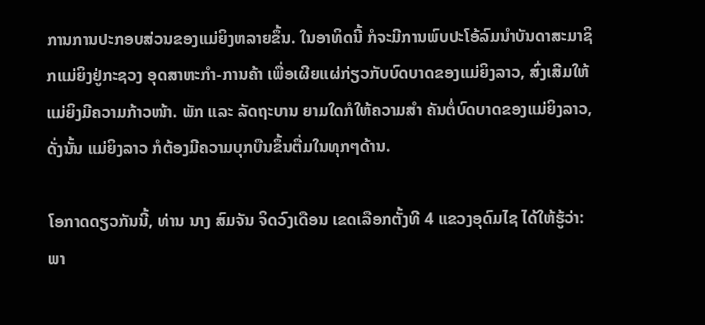ການການປະກອບສ່ວນຂອງແມ່ຍິງຫລາຍຂຶ້ນ. ໃນອາທິດນີ້ ກໍຈະມີການພົບປະໂອ້ລົມນຳບັນດາສະມາຊິກແມ່ຍິງຢູ່ກະຊວງ ອຸດສາຫະກຳ-ການຄ້າ ເພື່ອເຜີຍແຜ່ກ່ຽວກັບບົດບາດຂອງແມ່ຍິງລາວ, ສົ່ງເສີມໃຫ້ແມ່ຍິງມີຄວາມກ້າວໜ້າ. ພັກ ແລະ ລັດຖະບານ ຍາມໃດກໍໃຫ້ຄວາມສຳ ຄັນຕໍ່ບົດບາດຂອງແມ່ຍິງລາວ, ດັ່ງນັ້ນ ແມ່ຍິງລາວ ກໍຕ້ອງມີຄວາມບຸກບືນຂຶ້ນຕື່ມໃນທຸກໆດ້ານ.

ໂອກາດດຽວກັນນີ້, ທ່ານ ນາງ ສົມຈັນ ຈິດວົງເດືອນ ເຂດເລືອກຕັ້ງທີ 4 ແຂວງອຸດົມໄຊ ໄດ້ໃຫ້ຮູ້ວ່າ: ພາ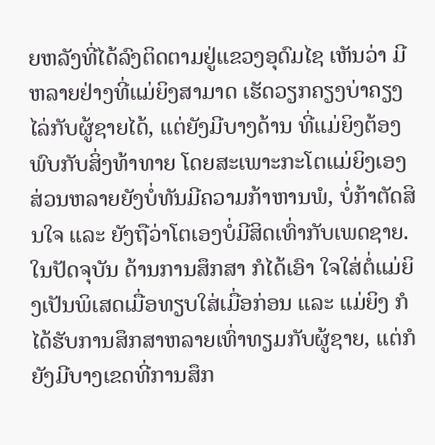ຍຫລັງທີ່ໄດ້ລົງຕິດຕາມຢູ່ແຂວງອຸດົມໄຊ ເຫັນວ່າ ມີຫລາຍຢ່າງທີ່ແມ່ຍິງສາມາດ ເຮັດວຽກຄຽງບ່າຄຽງໄລ່ກັບຜູ້ຊາຍໄດ້, ແຕ່ຍັງມີບາງດ້ານ ທີ່ແມ່ຍິງຕ້ອງພົບກັບສິ່ງທ້າທາຍ ໂດຍສະເພາະກະໂຕແມ່ຍິງເອງ ສ່ວນຫລາຍຍັງບໍ່ທັນມີຄວາມກ້າຫານພໍ, ບໍ່ກ້າຕັດສິນໃຈ ແລະ ຍັງຖືວ່າໂຕເອງບໍ່ມີສິດເທົ່າກັບເພດຊາຍ. ໃນປັດຈຸບັນ ດ້ານການສຶກສາ ກໍໄດ້ເອົາ ໃຈໃສ່ຕໍ່ແມ່ຍິງເປັນພິເສດເມື່ອທຽບໃສ່ເມື່ອກ່ອນ ແລະ ແມ່ຍິງ ກໍໄດ້ຮັບການສຶກສາຫລາຍເທົ່າທຽມກັບຜູ້ຊາຍ, ແຕ່ກໍຍັງມີບາງເຂດທີ່ການສຶກ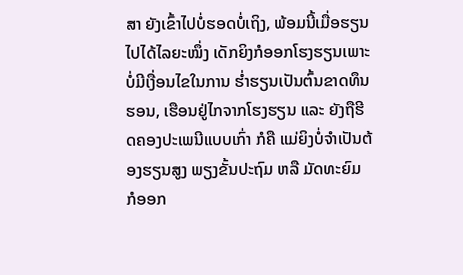ສາ ຍັງເຂົ້າໄປບໍ່ຮອດບໍ່ເຖິງ, ພ້ອມນີ້ເມື່ອຮຽນໄປໄດ້ໄລຍະໝຶ່ງ ເດັກຍິງກໍອອກໂຮງຮຽນເພາະບໍ່ມີເງື່ອນໄຂໃນການ ຮ່ຳຮຽນເປັນຕົ້ນຂາດທຶນ ຮອນ, ເຮືອນຢູ່ໄກຈາກໂຮງຮຽນ ແລະ ຍັງຖືຮີດຄອງປະເພນີແບບເກົ່າ ກໍຄື ແມ່ຍິງບໍ່ຈຳເປັນຕ້ອງຮຽນສູງ ພຽງຂັ້ນປະຖົມ ຫລື ມັດທະຍົມ ກໍອອກ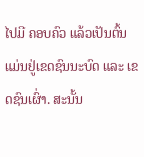ໄປມີ ຄອບຄົວ ແລ້ວເປັນຕົ້ນແມ່ນຢູ່ເຂດຊົນນະບົດ ແລະ ເຂດຊົນເຜົ່າ. ສະນັ້ນ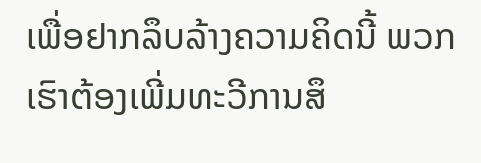ເພື່ອຢາກລຶບລ້າງຄວາມຄິດນີ້ ພວກເຮົາຕ້ອງເພີ່ມທະວີການສຶ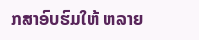ກສາອົບຮົມໃຫ້ ຫລາຍ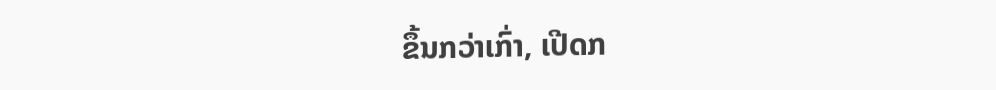ຂຶ້ນກວ່າເກົ່າ, ເປີດກ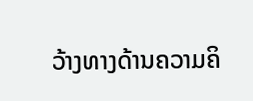ວ້າງທາງດ້ານຄວາມຄິ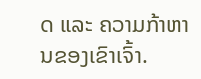ດ ແລະ ຄວາມກ້າຫານຂອງເຂົາເຈົ້າ.